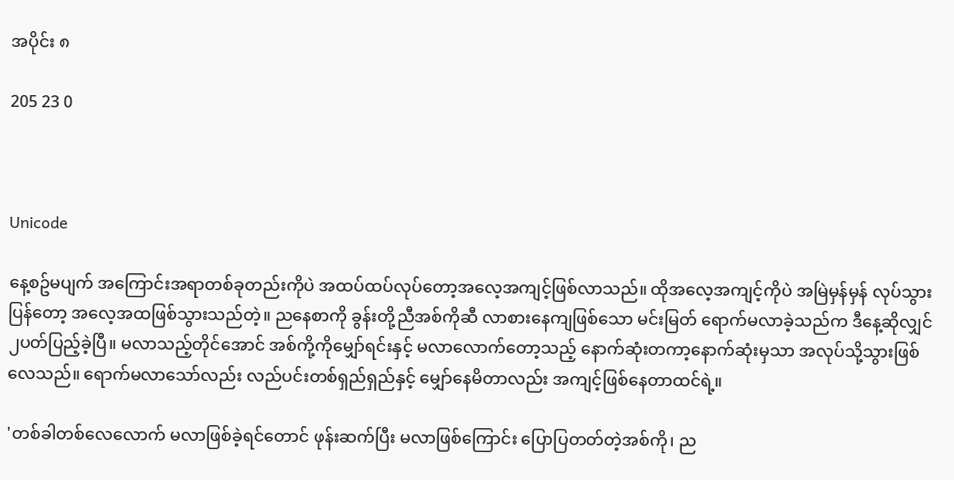အပိုင်း ၈

205 23 0



Unicode

နေ့စဥ်မပျက် အကြောင်းအရာတစ်ခုတည်းကိုပဲ အထပ်ထပ်လုပ်တော့အလေ့အကျင့်ဖြစ်လာသည်။ ထိုအလေ့အကျင့်ကိုပဲ အမြဲမှန်မှန် လုပ်သွားပြန်တော့ အလေ့အထဖြစ်သွားသည်တဲ့။ ညနေစာကို ခွန်းတို့ညီအစ်ကိုဆီ လာစားနေကျဖြစ်သော မင်းမြတ် ရောက်မလာခဲ့သည်က ဒီနေ့ဆိုလျှင် ၂ပတ်ပြည့်ခဲ့ပြီ။ မလာသည့်တိုင်အောင် အစ်ကို့ကိုမျှော်ရင်းနှင့် မလာလောက်တော့သည့် နောက်ဆုံးတကာ့နောက်ဆုံးမှသာ အလုပ်သို့သွားဖြစ်လေသည်။ ရောက်မလာသော်လည်း လည်ပင်းတစ်ရှည်ရှည်နှင့် မျှော်နေမိတာလည်း အကျင့်ဖြစ်နေတာထင်ရဲ့။

'တစ်ခါတစ်လေလောက် မလာဖြစ်ခဲ့ရင်တောင် ဖုန်းဆက်ပြီး မလာဖြစ်ကြောင်း ပြောပြတတ်တဲ့အစ်ကို၊ ည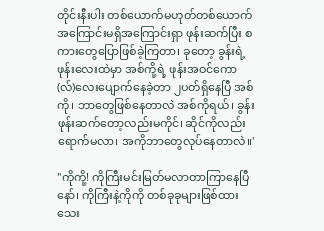တိုင်းနီးပါး တစ်ယောက်မဟုတ်တစ်ယောက် အကြောင်းမရှိအကြောင်းရှာ ဖုန်းဆက်ပြီး စကားတွေပြောဖြစ်ခဲ့ကြတာ၊ ခုတော့ ခွန်းရဲ့ဖုန်းလေးထဲမှာ အစ်ကို့ရဲ့ ဖုန်းအဝင်ကော(လ်)လေးပျောက်နေခဲ့တာ ၂ပတ်ရှိနေပြီ အစ်ကို၊ ဘာတွေဖြစ်နေတာလဲ အစ်ကိုရယ်၊ ခွန်း ဖုန်းဆက်တော့လည်းမကိုင်၊ ဆိုင်ကိုလည်းရောက်မလာ၊ အကိုဘာတွေလုပ်နေတာလဲ။'

"ကိုကို့! ကိုကြီးမင်းမြတ်မလာတာကြာနေပြီနော်၊ ကိုကြီးနဲ့ကိုကို တစ်ခုခုများဖြစ်ထားသေး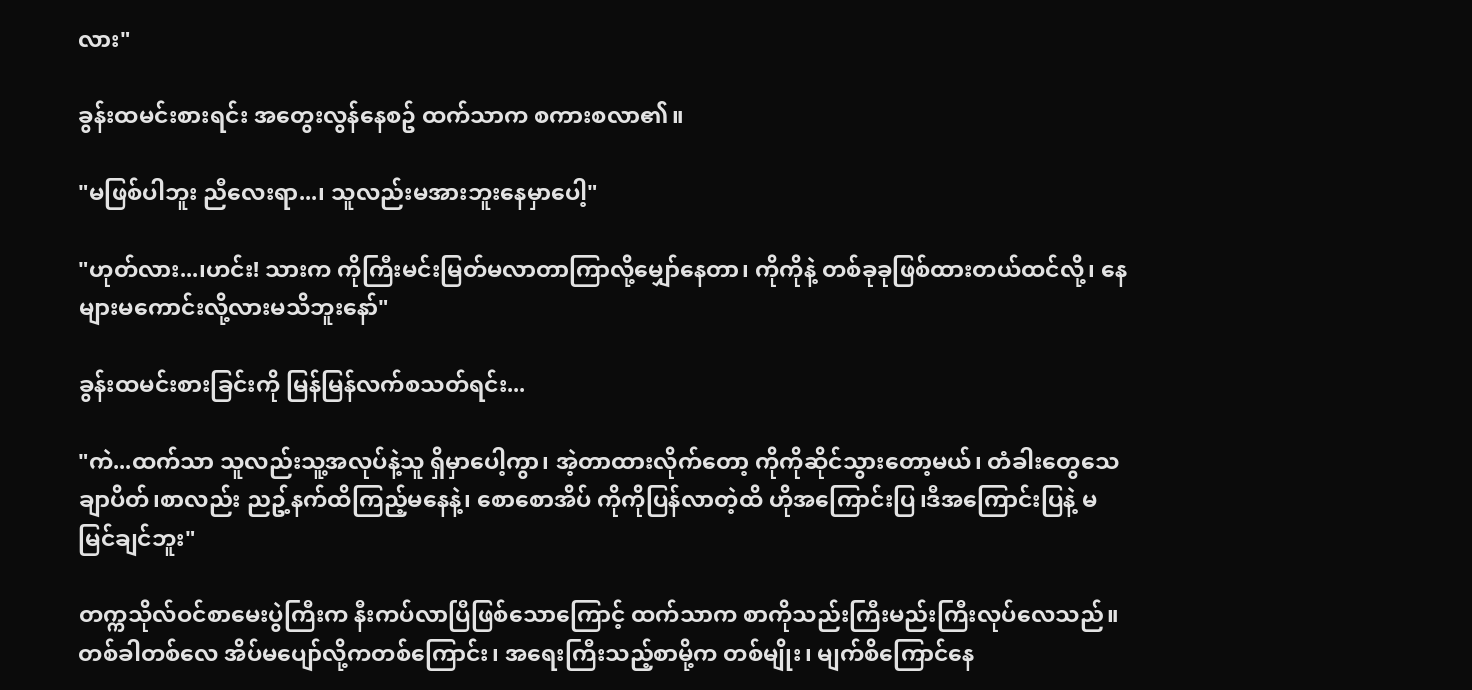လား"

ခွန်းထမင်းစားရင်း အတွေးလွန်နေစဥ် ထက်သာက စကားစလာ၏။

"မဖြစ်ပါဘူး ညီလေးရာ...၊ သူလည်းမအားဘူးနေမှာပေါ့"

"ဟုတ်လား...၊ဟင်း! သားက ကိုကြီးမင်းမြတ်မလာတာကြာလို့မျှော်နေတာ၊ ကိုကိုနဲ့ တစ်ခုခုဖြစ်ထားတယ်ထင်လို့၊ နေများမကောင်းလို့လားမသိဘူးနော်"

ခွန်းထမင်းစားခြင်းကို မြန်မြန်လက်စသတ်ရင်း...

"ကဲ...ထက်သာ သူလည်းသူ့အလုပ်နဲ့သူ ရှိမှာပေါ့ကွာ၊ အဲ့တာထားလိုက်တော့ ကိုကိုဆိုင်သွားတော့မယ်၊ တံခါးတွေသေချာပိတ်၊စာလည်း ညဥ့်နက်ထိကြည့်မနေနဲ့၊ စောစောအိပ် ကိုကိုပြန်လာတဲ့ထိ ဟိုအကြောင်းပြ၊ဒီအကြောင်းပြနဲ့ မမြင်ချင်ဘူး"

တက္ကသိုလ်ဝင်စာမေးပွဲကြီးက နီးကပ်လာပြီဖြစ်သောကြောင့် ထက်သာက စာကိုသည်းကြီးမည်းကြီးလုပ်လေသည်။ တစ်ခါတစ်လေ အိပ်မပျော်လို့ကတစ်ကြောင်း၊ အရေးကြီးသည့်စာမို့က တစ်မျိုး၊ မျက်စိကြောင်နေ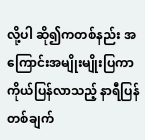လို့ပါ ဆို၍ကတစ်နည်း အကြောင်းအမျိုးမျိုးပြကာ ကိုယ်ပြန်လာသည့် နာရီပြန်တစ်ချက်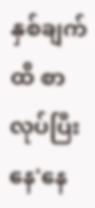နှစ်ချက်ထိ စာလုပ်ပြီးနေ'နေ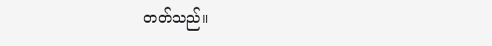တတ်သည်။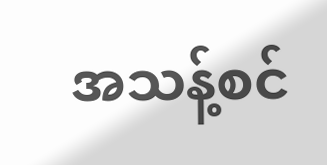အသန့်စင်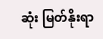ဆုံး မြတ်နိုးရာ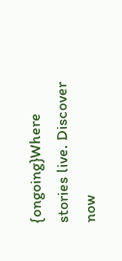{ongoing}Where stories live. Discover now